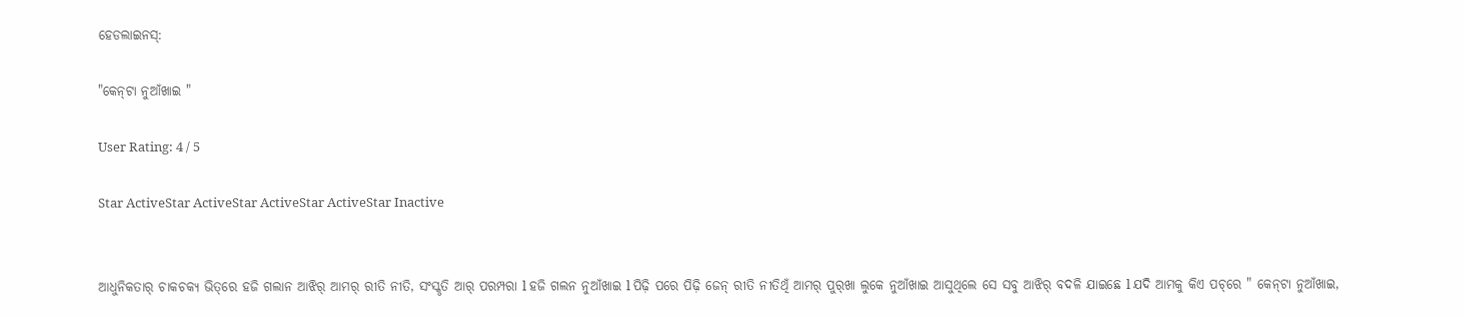ହେଡଲାଇନସ୍:

"କେନ୍‌ଟା ନୁଆଁଖାଇ "

User Rating: 4 / 5

Star ActiveStar ActiveStar ActiveStar ActiveStar Inactive


ଆଧୁନିକତାର୍‌ ଚାକଚକ୍ୟ ଭିତ୍‌ରେ ହଜି ଗଲାନ ଆଝିର୍‌ ଆମର୍‌ ରୀତି ନୀତି, ସଂସ୍କୃତି ଆର୍‌ ପରମ୍ପରା l ହଜି ଗଲନ ନୁଆଁଖାଇ l ପିଢ଼ି ପରେ ପିଢ଼ି ଜେନ୍‌ ରୀତି ନୀତିଥିଁ ଆମର୍‌ ପୁର୍‌ଖା ଲୁକେ ନୁଆଁଖାଇ ଆସୁଥିଲେ ସେ ସବୁ ଆଝିର୍‌ ବଦଳି ଯାଇଛେ l ଯଦି ଆମକୁ କିଏ ପଚ୍‌ରେ " କେନ୍‌ଟା ନୁଆଁଖାଇ,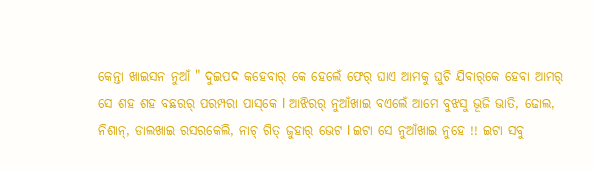କେନ୍ତା ଖାଇସନ ନୁଆଁ " ଦୁଇପଦ କହେବାର୍‌ କେ ହେଲେଁ ଫେର୍‌ ଘାଏ ଆମକୁ ଘୁଚି ଯିବାର୍‌କେ ହେବା ଆମର୍‌ ସେ ଶହ ଶହ ବଛରର୍‌ ପରମ୍ପରା ପାସ୍‌କେ l ଆଝିରର୍‌ ନୁଆଁଖାଇ ବଏଲେଁ ଆମେ ବୁଝସୁ ଭୂଜି ଭାତି, ଢୋଲ, ନିଶାନ୍‌, ଡାଲଖାଇ ରସରକେଲି, ନାଚ୍‌ ଗିତ୍‌ ଜୁହାର୍‌ ଭେଟ l ଇଟା ସେ ନୁଆଁଖାଇ ନୁହେ !! ଇଟା ସବୁ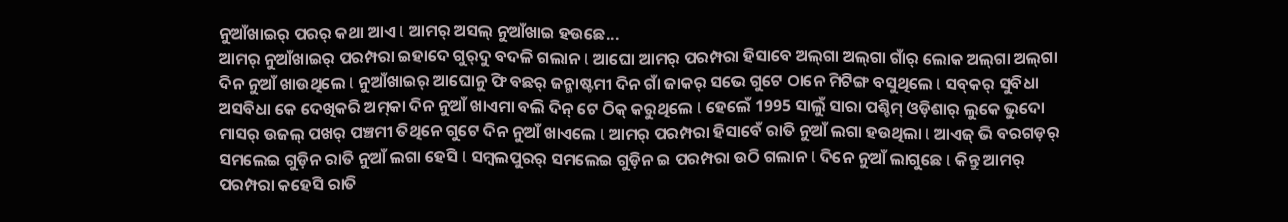ନୁଆଁଖାଇର୍‌ ପରର୍‌ କଥା ଆଏ l ଆମର୍‌ ଅସଲ୍‌ ନୁଆଁଖାଇ ହଉଛେ...
ଆମର୍‌ ନୁଆଁଖାଇର୍‌ ପରମ୍ପରା ଇହାଦେ ଗୁର୍‌ଦୁ ବଦଳି ଗଲାନ l ଆଘୋ ଆମର୍‌ ପରମ୍ପରା ହିସାବେ ଅଲ୍‌ଗା ଅଲ୍‌ଗା ଗାଁର୍‌ ଲୋକ ଅଲ୍‌ଗା ଅଲ୍‌ଗା ଦିନ ନୁଆଁ ଖାଉଥିଲେ l ନୁଆଁଖାଇର୍‌ ଆଘୋନୁ ଫି ବଛର୍‌ ଜନ୍ମାଷ୍ଟମୀ ଦିନ ଗାଁ ଜାକର୍‌ ସଭେ ଗୁଟେ ଠାନେ ମିଟିଙ୍ଗ ବସୁଥିଲେ l ସବ୍‌କର୍‌ ସୁବିଧା ଅସବିଧା କେ ଦେଖିକରି ଅମ୍‌କା ଦିନ ନୁଆଁ ଖାଏମା ବଲି ଦିନ୍‌ ଟେ ଠିକ୍‌ କରୁଥିଲେ l ହେଲେଁ 1995 ସାଲୁଁ ସାରା ପଶ୍ଚିମ୍‌ ଓଡ଼ିଶାର୍‌ ଲୁକେ ଭୁଦୋ ମାସର୍‌ ଉଜଲ୍‌ ପଖର୍‌ ପଞ୍ଚମୀ ତିଥିନେ ଗୁଟେ ଦିନ ନୁଆଁ ଖାଏଲେ l ଆମର୍‌ ପରମ୍ପରା ହିସାବେଁ ରାତି ନୁଆଁ ଲଗା ହଉଥିଲା l ଆଏଜ୍‌ ଭି ବରଗଡ଼ର୍‌ ସମଲେଇ ଗୁଡ଼ିନ ରାତି ନୁଆଁ ଲଗା ହେସି l ସମ୍ବଲପୁରର୍‌ ସମଲେଇ ଗୁଡ଼ିନ ଇ ପରମ୍ପରା ଉଠି ଗଲାନ l ଦିନେ ନୁଆଁ ଲାଗୁଛେ l କିନ୍ତୁ ଆମର୍‌ ପରମ୍ପରା କହେସି ରାତି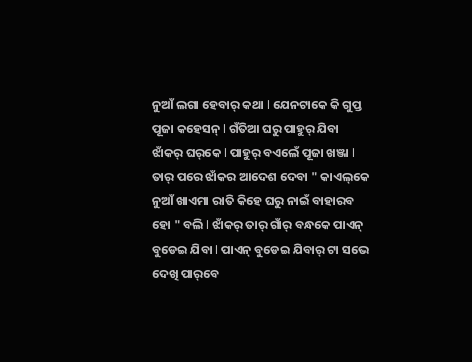ନୁଆଁ ଲଗା ହେବାର୍‌ କଥା l ଯେନଟାକେ କି ଗୁପ୍ତ ପୂଜା କହେସନ୍‌ l ଗଁତିଆ ଘରୁ ପାହୁର୍‌ ଯିବା ଝାଁକର୍‌ ଘର୍‌କେ l ପାହୁର୍‌ ବଏଲେଁ ପୂଜା ଖଞ୍ଜା l ତାର୍‌ ପରେ ଝାଁକର ଆଦେଶ ଦେବା " କାଏଲ୍‌କେ ନୁଆଁ ଖାଏମା ରାତି କିହେ ଘରୁ ନାଇଁ ବାହାରବ ହୋ " ବଲି l ଝାଁକର୍‌ ତାର୍‌ ଗାଁର୍‌ ବନ୍ଧକେ ପାଏନ୍‌ ବୁଡେଇ ଯିବା l ପାଏନ୍‌ ବୁଡେଇ ଯିବାର୍‌ ଟା ସଭେ ଦେଖି ପାର୍‌ବେ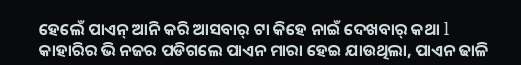ହେଲେଁ ପାଏନ୍‌ ଆନି କରି ଆସବାର୍‌ ଟା କିହେ ନାଇଁ ଦେଖବାର୍‌ କଥା l କାହାରିର ଭି ନଜର ପଡିଗଲେ ପାଏନ ମାରା ହେଇ ଯାଉଥିଲା, ପାଏନ ଢାଳି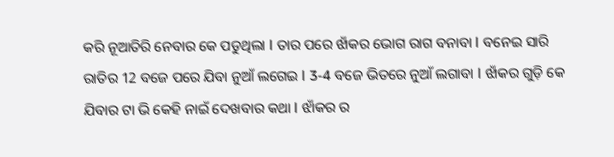କରି ନୂଆତିରି ନେବାର କେ ପଡୁଥିଲା l ତାର ପରେ ଝାଁକର ଭୋଗ ରାଗ ବନାବା l ବନେଇ ସାରି ରାତିର 12 ବଜେ ପରେ ଯିବା ନୁଆଁ ଲଗେଇ l 3-4 ବଜେ ଭିତରେ ନୁଆଁ ଲଗାବା l ଝାଁକର ଗୁଡ଼ି କେ ଯିବାର ଟା ଭି କେହି ନାଇଁ ଦେଖବାର କଥା l ଝାଁକର ର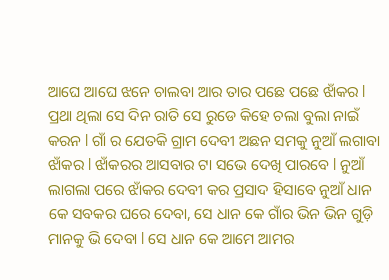ଆଘେ ଆଘେ ଝନେ ଚାଲବା ଆର ତାର ପଛେ ପଛେ ଝାଁକର l ପ୍ରଥା ଥିଲା ସେ ଦିନ ରାତି ସେ ରୁଡେ କିହେ ଚଲା ବୁଲା ନାଇଁ କରନ l ଗାଁ ର ଯେତକି ଗ୍ରାମ ଦେବୀ ଅଛନ ସମକୁ ନୁଆଁ ଲଗାବା ଝାଁକର l ଝାଁକରର ଆସବାର ଟା ସଭେ ଦେଖି ପାରବେ l ନୁଆଁ ଲାଗଲା ପରେ ଝାଁକର ଦେବୀ କର ପ୍ରସାଦ ହିସାବେ ନୁଆଁ ଧାନ କେ ସବକର ଘରେ ଦେବା, ସେ ଧାନ କେ ଗାଁର ଭିନ ଭିନ ଗୁଡ଼ି ମାନକୁ ଭି ଦେବା l ସେ ଧାନ କେ ଆମେ ଆମର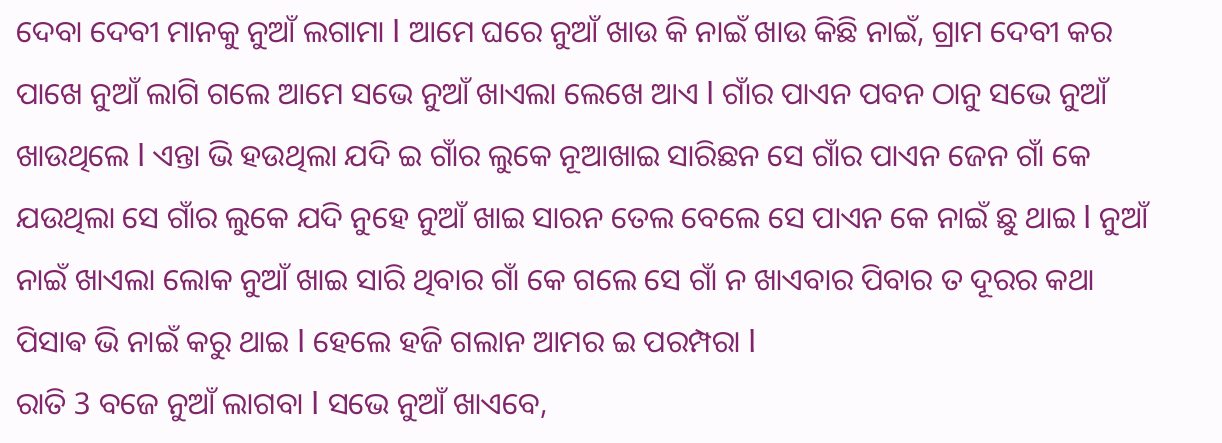ଦେବା ଦେବୀ ମାନକୁ ନୁଆଁ ଲଗାମା l ଆମେ ଘରେ ନୁଆଁ ଖାଉ କି ନାଇଁ ଖାଉ କିଛି ନାଇଁ, ଗ୍ରାମ ଦେବୀ କର ପାଖେ ନୁଆଁ ଲାଗି ଗଲେ ଆମେ ସଭେ ନୁଆଁ ଖାଏଲା ଲେଖେ ଆଏ l ଗାଁର ପାଏନ ପବନ ଠାନୁ ସଭେ ନୁଆଁ ଖାଉଥିଲେ l ଏନ୍ତା ଭି ହଉଥିଲା ଯଦି ଇ ଗାଁର ଲୁକେ ନୂଆଖାଇ ସାରିଛନ ସେ ଗାଁର ପାଏନ ଜେନ ଗାଁ କେ ଯଉଥିଲା ସେ ଗାଁର ଲୁକେ ଯଦି ନୁହେ ନୁଆଁ ଖାଇ ସାରନ ତେଲ ବେଲେ ସେ ପାଏନ କେ ନାଇଁ ଛୁ ଥାଇ l ନୁଆଁ ନାଇଁ ଖାଏଲା ଲୋକ ନୁଆଁ ଖାଇ ସାରି ଥିବାର ଗାଁ କେ ଗଲେ ସେ ଗାଁ ନ ଖାଏବାର ପିବାର ତ ଦୂରର କଥା ପିସାଵ ଭି ନାଇଁ କରୁ ଥାଇ l ହେଲେ ହଜି ଗଲାନ ଆମର ଇ ପରମ୍ପରା l
ରାତି 3 ବଜେ ନୁଆଁ ଲାଗବା l ସଭେ ନୁଆଁ ଖାଏବେ,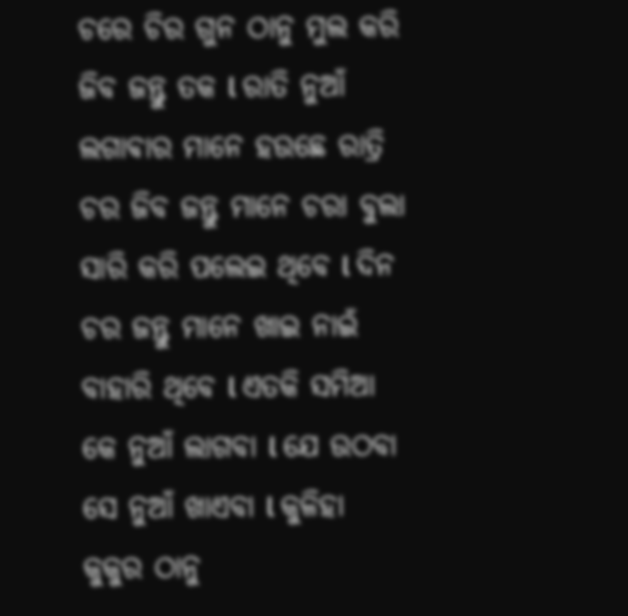ଚରେ ଚିର ଗୁନ ଠାନୁ ମୁଲ କରି ଜିବ ଜନ୍ତୁ ତକ l ରାତି ନୁଆଁ ଲଗାଵାର ମାନେ ହଉଛେ ରାତ୍ରି ଚର ଜିବ ଜନ୍ତୁ ମାନେ ଚରା ବୁଲା ସାରି କରି ପଲେଇ ଥିବେ l ଦିନ ଚର ଜନ୍ତୁ ମାନେ ଖାଇ ନାଇଁ ବାହାରି ଥିବେ l ଏତକି ସମିଆ କେ ନୁଆଁ ଲାଗବା l ଯେ ଉଠବା ସେ ନୁଆଁ ଖାଏବା l କୁଳିହା କୁକୁର ଠାନୁ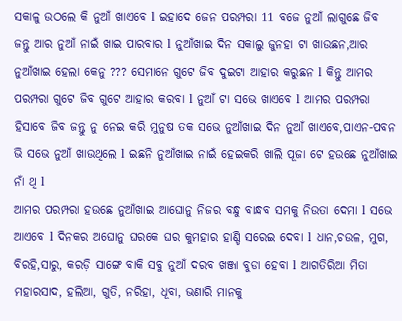ସକାଳୁ ଉଠଲେ କି ନୁଆଁ ଖାଏବେ l ଇହାଦେ ଜେନ ପରମ୍ପରା 11 ବଜେ ନୁଆଁ ଲାଗୁଛେ ଜିବ ଜନ୍ତୁ ଆର ନୁଆଁ ନାଇଁ ଖାଇ ପାରବାର l ନୁଆଁଖାଇ ଦିନ ସକାଲୁ ଜୁନହା ଟା ଖାଉଛନ,ଆର ନୁଆଁଖାଇ ହେଲା କେନୁ ??? ସେମାନେ ଗୁଟେ ଜିବ ଦୁଇଟା ଆହାର କରୁଛନ l କିନ୍ତୁ ଆମର ପରମ୍ପରା ଗୁଟେ ଜିବ ଗୁଟେ ଆହାର କରବା l ନୁଆଁ ଟା ସଭେ ଖାଏବେ l ଆମର ପରମ୍ପରା ହିସାବେ ଜିବ ଜନ୍ତୁ ନୁ ନେଇ କରି ମୁନୁଷ ତକ ସଭେ ନୁଆଁଖାଇ ଦିନ ନୁଆଁ ଖାଏବେ,ପାଏନ-ପବନ ଭି ସଭେ ନୁଆଁ ଖାଉଥିଲେ l ଇଛନି ନୁଆଁଖାଇ ନାଇଁ ହେଇକରି ଖାଲି ପୂଜା ଟେ ହଉଛେ ନୁଆଁଖାଇ ନାଁ ଥି l
ଆମର ପରମ୍ପରା ହଉଛେ ନୁଆଁଖାଇ ଆଘୋନୁ ନିଜର ବନ୍ଧୁ ବାନ୍ଧବ ସମକୁ ନିଉତା ଦେମା l ସଭେ ଆଏବେ l ଦିନକର ଅଘୋନୁ ଘରକେ ଘର କୁମହାର ହାଣ୍ଡି ସରେଇ ଦେବା l ଧାନ,ଚଉଳ, ମୁଗ, ବିରହି,ସାରୁ, କରଡ଼ି ସାଙ୍ଗେ ବାକି ସବୁ ନୁଆଁ ଦରବ ଖଞ୍ଜା ବୁଡା ହେବା l ଆଗତିରିଆ ମିତା ମହାରସାଦ, ହଲିଆ, ଗୁତି, ନରିହା, ଧୂବା, ଭଣାରି ମାନକୁ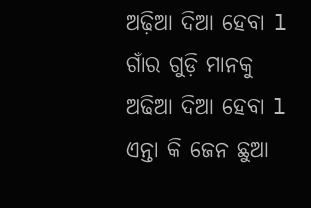ଅଢ଼ିଆ ଦିଆ ହେବା l ଗାଁର ଗୁଡ଼ି ମାନକୁ ଅଢିଆ ଦିଆ ହେବା l ଏନ୍ତା କି ଜେନ ଛୁଆ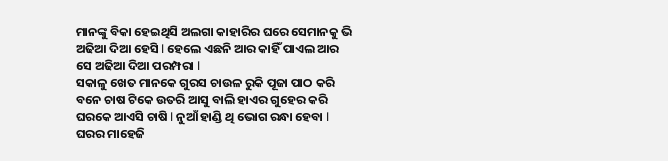ମାନଙ୍କୁ ବିକା ହେଇଥିସି ଅଲଗା କାହାରିର ଘରେ ସେମାନକୁ ଭି ଅଢିଆ ଦିଆ ହେସି l ହେଲେ ଏଛନି ଆର କାହିଁ ପାଏଲ ଆର ସେ ଅଢିଆ ଦିଆ ପରମ୍ପରା l
ସକାଳୁ ଖେତ ମାନକେ ଗୁରସ ଚାଉଳ ରୁକି ପୂଜା ପାଠ କରି ବନେ ଚାଷ ଟିକେ ଉତରି ଆସୁ ବାଲି ହାଏର ଗୁହେର କରି ଘରକେ ଆଏସି ଚାଷି l ନୁଆଁ ହାଣ୍ଡି ଥି ଭୋଗ ରନ୍ଧା ହେବା l ଘରର ମାହେଜି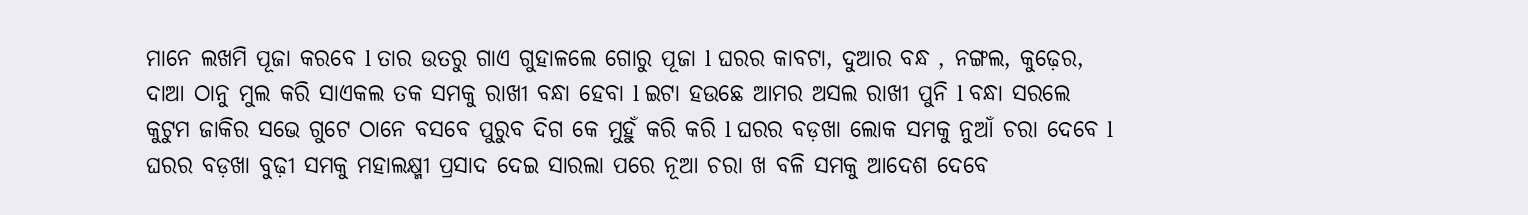ମାନେ ଲଖମି ପୂଜା କରବେ l ତାର ଉତରୁ ଗାଏ ଗୁହାଳଲେ ଗୋରୁ ପୂଜା l ଘରର କାବଟା, ଦୁଆର ବନ୍ଧ , ନଙ୍ଗଲ, କୁଢ଼େର, ଦାଆ ଠାନୁ ମୁଲ କରି ସାଏକଲ ତକ ସମକୁ ରାଖୀ ବନ୍ଧା ହେବା l ଇଟା ହଉଛେ ଆମର ଅସଲ ରାଖୀ ପୁନି l ବନ୍ଧା ସରଲେ କୁଟୁମ ଜାକିର ସଭେ ଗୁଟେ ଠାନେ ବସବେ ପୁରୁବ ଦିଗ କେ ମୁହୁଁ କରି କରି l ଘରର ବଡ଼ଖା ଲୋକ ସମକୁ ନୁଆଁ ଚରା ଦେବେ l ଘରର ବଡ଼ଖା ବୁଢ଼ୀ ସମକୁ ମହାଲକ୍ଷ୍ମୀ ପ୍ରସାଦ ଦେଇ ସାରଲା ପରେ ନୂଆ ଚରା ଖ ବଳି ସମକୁ ଆଦେଶ ଦେବେ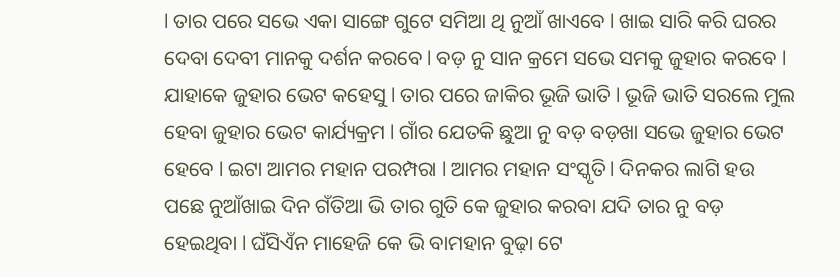l ତାର ପରେ ସଭେ ଏକା ସାଙ୍ଗେ ଗୁଟେ ସମିଆ ଥି ନୁଆଁ ଖାଏବେ l ଖାଇ ସାରି କରି ଘରର ଦେବା ଦେବୀ ମାନକୁ ଦର୍ଶନ କରବେ l ବଡ଼ ନୁ ସାନ କ୍ରମେ ସଭେ ସମକୁ ଜୁହାର କରବେ l ଯାହାକେ ଜୁହାର ଭେଟ କହେସୁ l ତାର ପରେ ଜାକିର ଭୂଜି ଭାତି l ଭୂଜି ଭାତି ସରଲେ ମୁଲ ହେବା ଜୁହାର ଭେଟ କାର୍ଯ୍ୟକ୍ରମ l ଗାଁର ଯେତକି ଛୁଆ ନୁ ବଡ଼ ବଡ଼ଖା ସଭେ ଜୁହାର ଭେଟ ହେବେ l ଇଟା ଆମର ମହାନ ପରମ୍ପରା l ଆମର ମହାନ ସଂସ୍କୃତି l ଦିନକର ଲାଗି ହଉ ପଛେ ନୁଆଁଖାଇ ଦିନ ଗଁତିଆ ଭି ତାର ଗୁତି କେ ଜୁହାର କରବା ଯଦି ତାର ନୁ ବଡ଼ ହେଇଥିବା l ଘଁସିଏଁନ ମାହେଜି କେ ଭି ବାମହାନ ବୁଢ଼ା ଟେ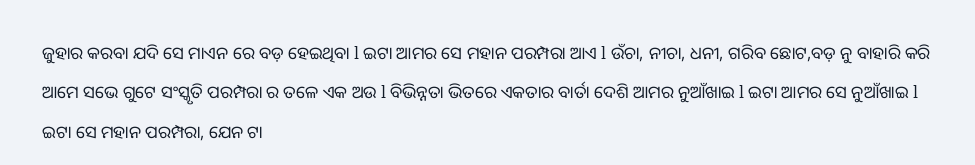ଜୁହାର କରବା ଯଦି ସେ ମାଏନ ରେ ବଡ଼ ହେଇଥିବା l ଇଟା ଆମର ସେ ମହାନ ପରମ୍ପରା ଆଏ l ଉଁଚା, ନୀଚା, ଧନୀ, ଗରିବ ଛୋଟ,ବଡ଼ ନୁ ବାହାରି କରି ଆମେ ସଭେ ଗୁଟେ ସଂସ୍କୃତି ପରମ୍ପରା ର ତଳେ ଏକ ଅଉ l ବିଭିନ୍ନତା ଭିତରେ ଏକତାର ବାର୍ତା ଦେଶି ଆମର ନୁଆଁଖାଇ l ଇଟା ଆମର ସେ ନୁଆଁଖାଇ l ଇଟା ସେ ମହାନ ପରମ୍ପରା, ଯେନ ଟା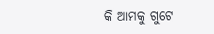କି ଆମକୁ ଗୁଟେ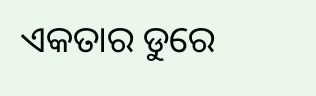ଏକତାର ଡୁରେ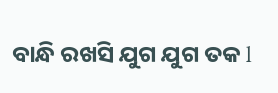ବାନ୍ଧି ରଖସି ଯୁଗ ଯୁଗ ତକ l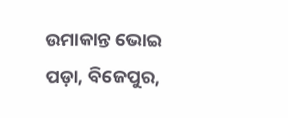ଉମାକାନ୍ତ ଭୋଇ
ପଡ଼ା, ବିଜେପୁର,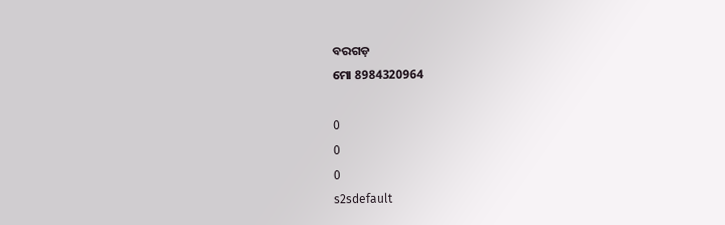ବରଗଡ଼
ମୋ 8984320964

0
0
0
s2sdefault